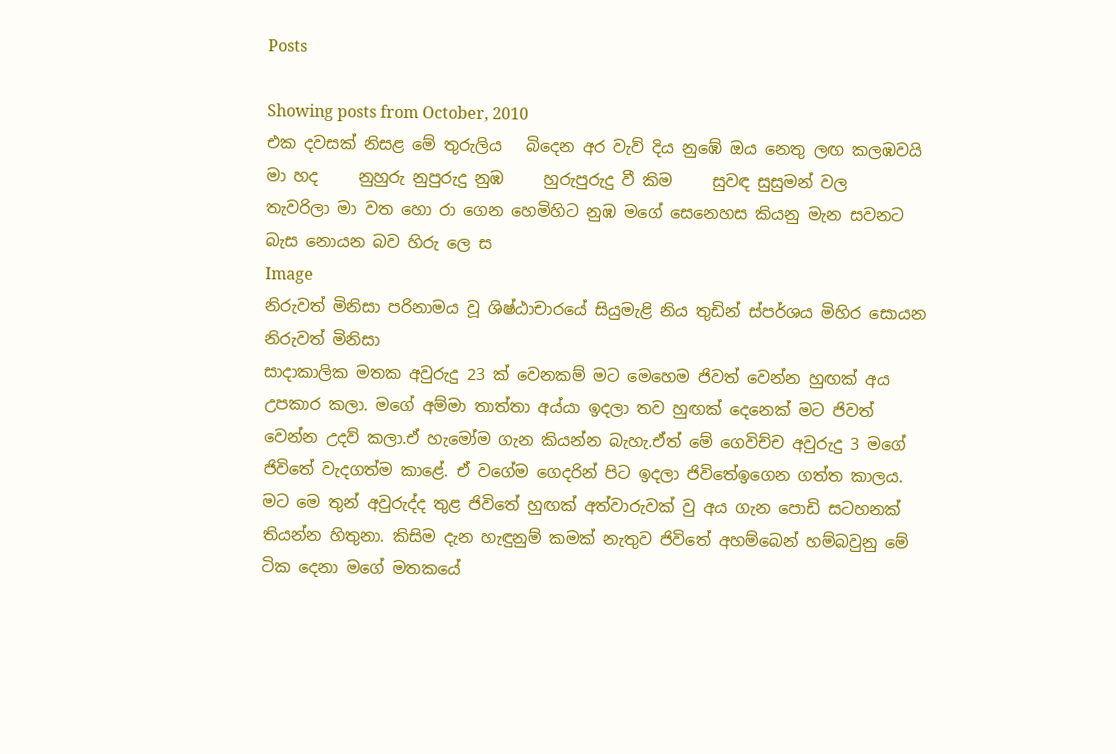Posts

Showing posts from October, 2010
එක දවසක් නිසළ මේ තුරුලිය   බිදෙන අර වැව් දිය නුඹේ ඔය නෙතු ලඟ කලඹවයි මා හද     නුහුරු නුපුරුදු නුඹ     හුරුපුරුදු වී කිම     සුවඳ සුසුමන් වල      තැවරිලා මා වත හො රා ගෙන හෙමිහිට නුඹ මගේ සෙනෙහස කියනු මැන සවනට බැස නොයන බව හිරු ලෙ ස
Image
නිරුවත් මිනිසා පරිනාමය වූ ශිෂ්ඨාචාරයේ සියුමැළි නිය තුඩින් ස්පර්ශය මිහිර සොයන නිරුවත් මිනිසා
සාදාකාලික මතක අවුරුදු 23 ක් වෙනකම් මට මෙහෙම ජිවත් වෙන්න හුඟක් අය උපකාර කලා. මගේ අම්මා තාත්තා අය්යා ඉදලා තව හුඟක් දෙනෙක් මට ජිවත් වෙන්න උදව් කලා.ඒ හැමෝම ගැන කියන්න බැහැ.ඒත් මේ ගෙවිච්ච අවුරුදු 3 මගේ ජිවිතේ වැදගත්ම කාළේ. ඒ වගේම ගෙදරින් පිට ඉදලා ජිවිතේඉගෙන ගත්ත කාලය. මට මෙ තුන් අවුරුද්ද තුළ ජිවිතේ හුඟක් අත්වාරුවක් වු අය ගැන පොඩි සටහනක් තියන්න හිතුනා. කිසිම දැන හැඳුනුම් කමක් නැතුව ජිවිතේ අහම්බෙන් හම්බවුනු මේ ටික දෙනා මගේ මතකයේ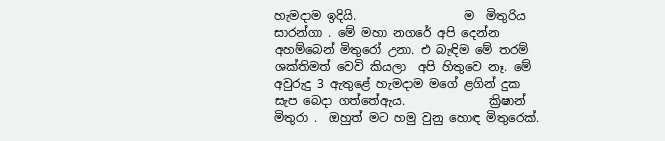හැමදාම ඉදියි.                  ම  මිතුරිය   සාරන්ගා . මේ මහා නගරේ අපි දෙන්න අහම්බෙන් මිතුරෝ උනා. එ බැඳිම මේ තරම් ශක්තිමත් වෙවි කියලා  අපි හිතුවෙ නෑ. මේ අවුරුදු 3 ඇතුළේ හැමදාම මගේ ළගින් දුක සැප බෙදා ගත්තේඇය.              ක්‍රිෂාන් මිතුරා .  ඔහුත් මට හමු වුනු හොඳ මිතුරෙක්.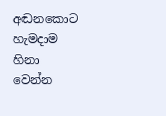අඬනකොට හැමදාම හිනා වෙන්න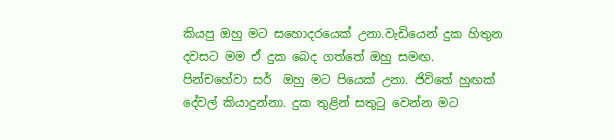කියපු ඔහු මට සහොදරයෙක් උනා.වැඩියෙන් දුක හිතුන දවසට මම ඒ දුක බෙද ගත්තේ ඔහු සමඟ.            පින්චහේවා සර්  ඔහු මට පියෙක් උනා. ජිවිතේ හුඟක් දේවල් කියාදුන්නා. දුක තුළින් සතුටු වෙන්න මට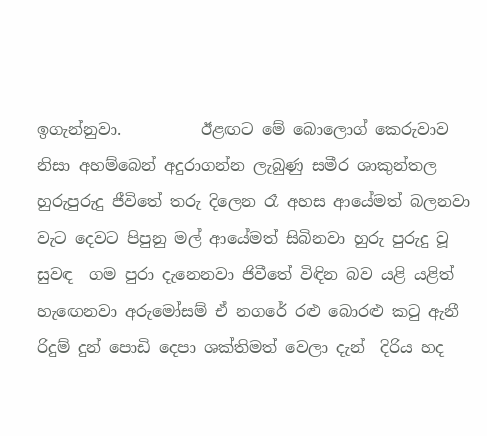ඉගැන්නුවා.          ඊළඟට මේ බොලොග් කෙරුවාව නිසා අහම්බෙන් අදුරාගන්න ලැබුණු සමීර ශාකුන්තල
හුරුපුරුදු ජීවිතේ තරු දිලෙන රෑ අහස ආයේමත් බලනවා වැට දෙවට පිපුනු මල් ආයේමත් සිබිනවා හුරු පුරුදු වූ සුවඳ  ගම පුරා දැනෙනවා ජිවීතේ විඳින බව යළි යළිත් හැඟෙනවා අරුමෝසම් ඒ නගරේ රළු බොරළු කටු ඇනී රිදුම් දුන් පොඩි දෙපා ශක්තිමත් වෙලා දැන්  දිරිය හද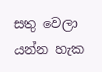සතු වෙලා යන්න හැක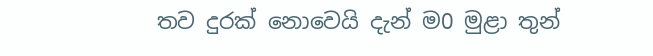තව දුරක් නොවෙයි දැන් ම0 මුළා තුන්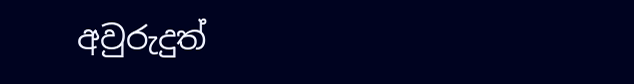අවුරුදුත්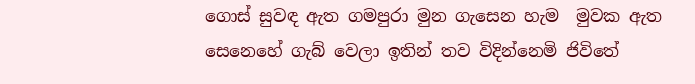ගොස් සුවඳ ඇත ගමපුරා මුන ගැසෙන හැම  මුවක ඇත සෙනෙහේ ගැබ් වෙලා ඉතින් තව විදින්නෙමි ජිවිතේ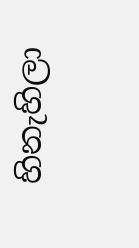හිනැහිලා